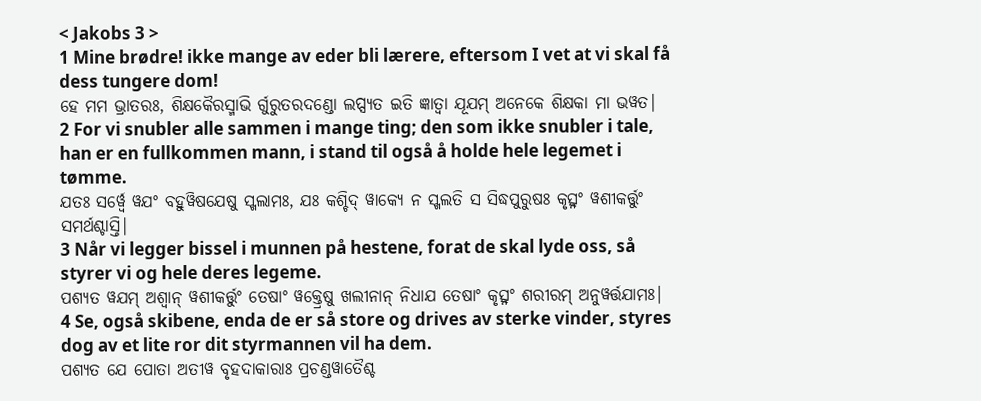< Jakobs 3 >
1 Mine brødre! ikke mange av eder bli lærere, eftersom I vet at vi skal få dess tungere dom!
ହେ ମମ ଭ୍ରାତରଃ, ଶିକ୍ଷକୈରସ୍ମାଭି ର୍ଗୁରୁତରଦଣ୍ଡୋ ଲପ୍ସ୍ୟତ ଇତି ଜ୍ଞାତ୍ୱା ଯୂଯମ୍ ଅନେକେ ଶିକ୍ଷକା ମା ଭୱତ|
2 For vi snubler alle sammen i mange ting; den som ikke snubler i tale, han er en fullkommen mann, i stand til også å holde hele legemet i tømme.
ଯତଃ ସର୍ୱ୍ୱେ ୱଯଂ ବହୁୱିଷଯେଷୁ ସ୍ଖଲାମଃ, ଯଃ କଶ୍ଚିଦ୍ ୱାକ୍ୟେ ନ ସ୍ଖଲତି ସ ସିଦ୍ଧପୁରୁଷଃ କୃତ୍ସ୍ନଂ ୱଶୀକର୍ତ୍ତୁଂ ସମର୍ଥଶ୍ଚାସ୍ତି|
3 Når vi legger bissel i munnen på hestene, forat de skal lyde oss, så styrer vi og hele deres legeme.
ପଶ୍ୟତ ୱଯମ୍ ଅଶ୍ୱାନ୍ ୱଶୀକର୍ତ୍ତୁଂ ତେଷାଂ ୱକ୍ତ୍ରେଷୁ ଖଲୀନାନ୍ ନିଧାଯ ତେଷାଂ କୃତ୍ସ୍ନଂ ଶରୀରମ୍ ଅନୁୱର୍ତ୍ତଯାମଃ|
4 Se, også skibene, enda de er så store og drives av sterke vinder, styres dog av et lite ror dit styrmannen vil ha dem.
ପଶ୍ୟତ ଯେ ପୋତା ଅତୀୱ ବୃହଦାକାରାଃ ପ୍ରଚଣ୍ଡୱାତୈଶ୍ଚ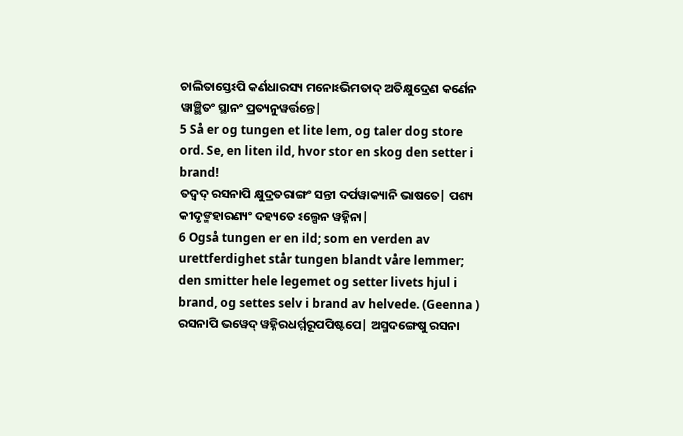ଚାଲିତାସ୍ତେଽପି କର୍ଣଧାରସ୍ୟ ମନୋଽଭିମତାଦ୍ ଅତିକ୍ଷୁଦ୍ରେଣ କର୍ଣେନ ୱାଞ୍ଛିତଂ ସ୍ଥାନଂ ପ୍ରତ୍ୟନୁୱର୍ତ୍ତନ୍ତେ|
5 Så er og tungen et lite lem, og taler dog store ord. Se, en liten ild, hvor stor en skog den setter i brand!
ତଦ୍ୱଦ୍ ରସନାପି କ୍ଷୁଦ୍ରତରାଙ୍ଗଂ ସନ୍ତୀ ଦର୍ପୱାକ୍ୟାନି ଭାଷତେ| ପଶ୍ୟ କୀଦୃଙ୍ମହାରଣ୍ୟଂ ଦହ୍ୟତେ ଽଲ୍ପେନ ୱହ୍ନିନା|
6 Også tungen er en ild; som en verden av urettferdighet står tungen blandt våre lemmer; den smitter hele legemet og setter livets hjul i brand, og settes selv i brand av helvede. (Geenna )
ରସନାପି ଭୱେଦ୍ ୱହ୍ନିରଧର୍ମ୍ମରୂପପିଷ୍ଟପେ| ଅସ୍ମଦଙ୍ଗେଷୁ ରସନା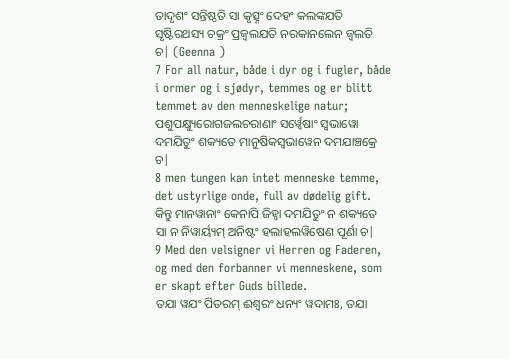ତାଦୃଶଂ ସନ୍ତିଷ୍ଠତି ସା କୃତ୍ସ୍ନଂ ଦେହଂ କଲଙ୍କଯତି ସୃଷ୍ଟିରଥସ୍ୟ ଚକ୍ରଂ ପ୍ରଜ୍ୱଲଯତି ନରକାନଲେନ ଜ୍ୱଲତି ଚ| (Geenna )
7 For all natur, både i dyr og i fugler, både i ormer og i sjødyr, temmes og er blitt temmet av den menneskelige natur;
ପଶୁପକ୍ଷ୍ୟୁରୋଗଜଲଚରାଣାଂ ସର୍ୱ୍ୱେଷାଂ ସ୍ୱଭାୱୋ ଦମଯିତୁଂ ଶକ୍ୟତେ ମାନୁଷିକସ୍ୱଭାୱେନ ଦମଯାଞ୍ଚକ୍ରେ ଚ|
8 men tungen kan intet menneske temme, det ustyrlige onde, full av dødelig gift.
କିନ୍ତୁ ମାନୱାନାଂ କେନାପି ଜିହ୍ୱା ଦମଯିତୁଂ ନ ଶକ୍ୟତେ ସା ନ ନିୱାର୍ୟ୍ୟମ୍ ଅନିଷ୍ଟଂ ହଲାହଲୱିଷେଣ ପୂର୍ଣା ଚ|
9 Med den velsigner vi Herren og Faderen, og med den forbanner vi menneskene, som er skapt efter Guds billede.
ତଯା ୱଯଂ ପିତରମ୍ ଈଶ୍ୱରଂ ଧନ୍ୟଂ ୱଦାମଃ, ତଯା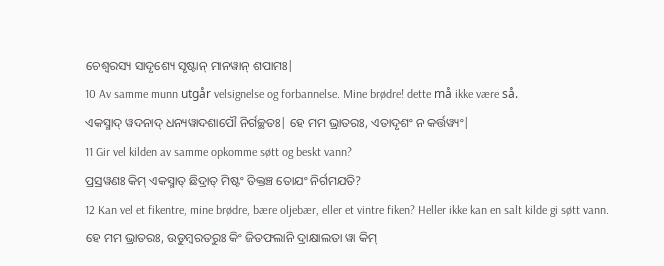ଚେଶ୍ୱରସ୍ୟ ସାଦୃଶ୍ୟେ ସୃଷ୍ଟାନ୍ ମାନୱାନ୍ ଶପାମଃ|
10 Av samme munn utgår velsignelse og forbannelse. Mine brødre! dette må ikke være så.
ଏକସ୍ମାଦ୍ ୱଦନାଦ୍ ଧନ୍ୟୱାଦଶାପୌ ନିର୍ଗଚ୍ଛତଃ| ହେ ମମ ଭ୍ରାତରଃ, ଏତାଦୃଶଂ ନ କର୍ତ୍ତୱ୍ୟଂ|
11 Gir vel kilden av samme opkomme søtt og beskt vann?
ପ୍ରସ୍ରୱଣଃ କିମ୍ ଏକସ୍ମାତ୍ ଛିଦ୍ରାତ୍ ମିଷ୍ଟଂ ତିକ୍ତଞ୍ଚ ତୋଯଂ ନିର୍ଗମଯତି?
12 Kan vel et fikentre, mine brødre, bære oljebær, eller et vintre fiken? Heller ikke kan en salt kilde gi søtt vann.
ହେ ମମ ଭ୍ରାତରଃ, ଉଡୁମ୍ବରତରୁଃ କିଂ ଜିତଫଲାନି ଦ୍ରାକ୍ଷାଲତା ୱା କିମ୍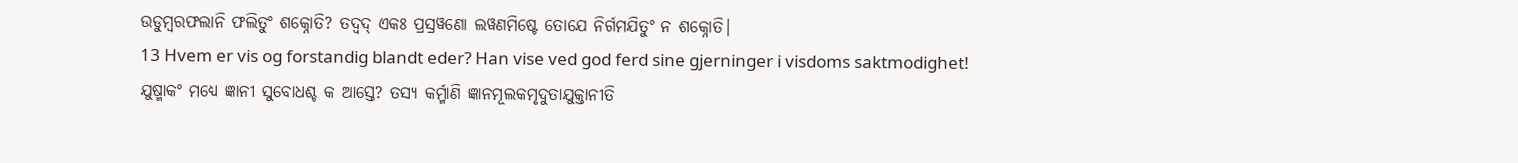ଉଡୁମ୍ବରଫଲାନି ଫଲିତୁଂ ଶକ୍ନୋତି? ତଦ୍ୱଦ୍ ଏକଃ ପ୍ରସ୍ରୱଣୋ ଲୱଣମିଷ୍ଟେ ତୋଯେ ନିର୍ଗମଯିତୁଂ ନ ଶକ୍ନୋତି|
13 Hvem er vis og forstandig blandt eder? Han vise ved god ferd sine gjerninger i visdoms saktmodighet!
ଯୁଷ୍ମାକଂ ମଧ୍ୟେ ଜ୍ଞାନୀ ସୁବୋଧଶ୍ଚ କ ଆସ୍ତେ? ତସ୍ୟ କର୍ମ୍ମାଣି ଜ୍ଞାନମୂଲକମୃଦୁତାଯୁକ୍ତାନୀତି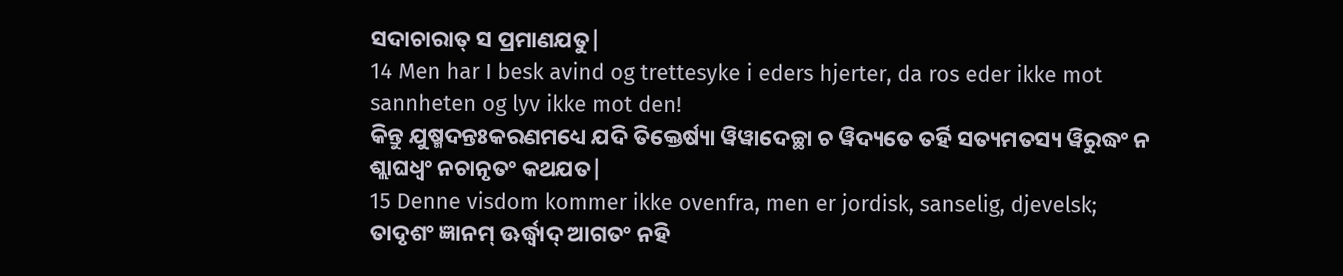ସଦାଚାରାତ୍ ସ ପ୍ରମାଣଯତୁ|
14 Men har I besk avind og trettesyke i eders hjerter, da ros eder ikke mot sannheten og lyv ikke mot den!
କିନ୍ତୁ ଯୁଷ୍ମଦନ୍ତଃକରଣମଧ୍ୟେ ଯଦି ତିକ୍ତେର୍ଷ୍ୟା ୱିୱାଦେଚ୍ଛା ଚ ୱିଦ୍ୟତେ ତର୍ହି ସତ୍ୟମତସ୍ୟ ୱିରୁଦ୍ଧଂ ନ ଶ୍ଲାଘଧ୍ୱଂ ନଚାନୃତଂ କଥଯତ|
15 Denne visdom kommer ikke ovenfra, men er jordisk, sanselig, djevelsk;
ତାଦୃଶଂ ଜ୍ଞାନମ୍ ଊର୍ଦ୍ଧ୍ୱାଦ୍ ଆଗତଂ ନହି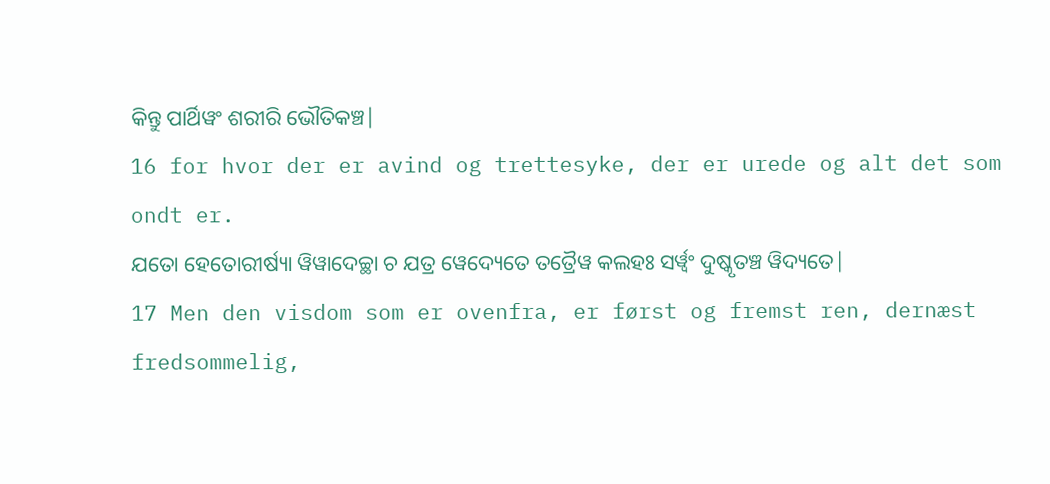କିନ୍ତୁ ପାର୍ଥିୱଂ ଶରୀରି ଭୌତିକଞ୍ଚ|
16 for hvor der er avind og trettesyke, der er urede og alt det som ondt er.
ଯତୋ ହେତୋରୀର୍ଷ୍ୟା ୱିୱାଦେଚ୍ଛା ଚ ଯତ୍ର ୱେଦ୍ୟେତେ ତତ୍ରୈୱ କଲହଃ ସର୍ୱ୍ୱଂ ଦୁଷ୍କୃତଞ୍ଚ ୱିଦ୍ୟତେ|
17 Men den visdom som er ovenfra, er først og fremst ren, dernæst fredsommelig,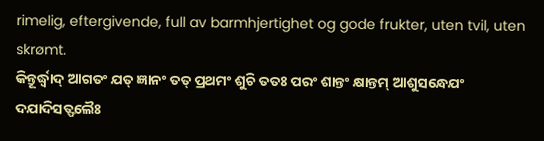rimelig, eftergivende, full av barmhjertighet og gode frukter, uten tvil, uten skrømt.
କିନ୍ତୂର୍ଦ୍ଧ୍ୱାଦ୍ ଆଗତଂ ଯତ୍ ଜ୍ଞାନଂ ତତ୍ ପ୍ରଥମଂ ଶୁଚି ତତଃ ପରଂ ଶାନ୍ତଂ କ୍ଷାନ୍ତମ୍ ଆଶୁସନ୍ଧେଯଂ ଦଯାଦିସତ୍ଫଲୈଃ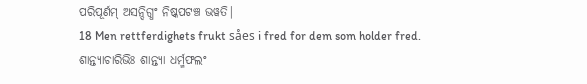ପରିପୂର୍ଣମ୍ ଅସନ୍ଦିଗ୍ଧଂ ନିଷ୍କପଟଞ୍ଚ ଭୱତି|
18 Men rettferdighets frukt såes i fred for dem som holder fred.
ଶାନ୍ତ୍ୟାଚାରିଭିଃ ଶାନ୍ତ୍ୟା ଧର୍ମ୍ମଫଲଂ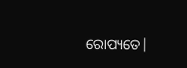ରୋପ୍ୟତେ|